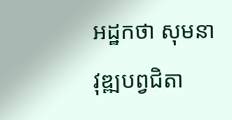អដ្ឋកថា សុមនា វុឌ្ឍបព្វជិតា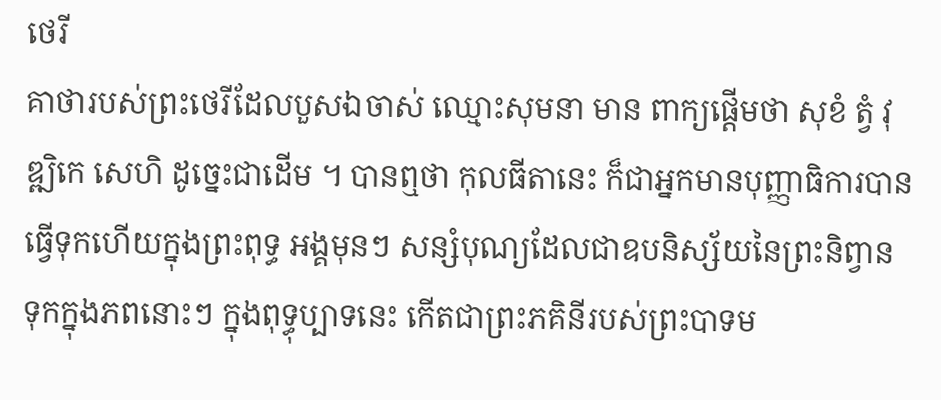ថេរី
គាថារបស់ព្រះថេរីដែលបួសឯចាស់ ឈ្មោះសុមនា មាន ពាក្យផ្តើមថា សុខំ ត្វំ វុឌ្ឍិកេ សេហិ ដូច្នេះជាដើម ។ បានឮថា កុលធីតានេះ ក៏ជាអ្នកមានបុញ្ញាធិការបានធ្វើទុកហើយក្នុងព្រះពុទ្ធ អង្គមុនៗ សន្សំបុណ្យដែលជាឧបនិស្ស័យនៃព្រះនិព្វាន ទុកក្នុងភពនោះៗ ក្នុងពុទ្ធុប្បាទនេះ កើតជាព្រះភគិនីរបស់ព្រះបាទម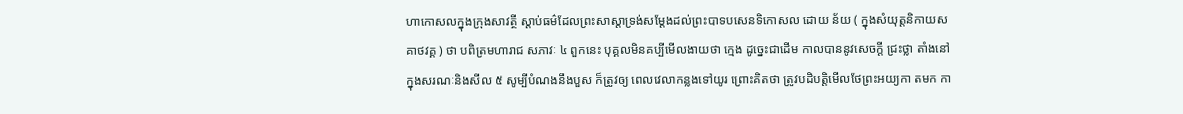ហាកោសលក្នុងក្រុងសាវត្ថី ស្តាប់ធម៌ដែលព្រះសាស្តាទ្រង់សម្តែងដល់ព្រះបាទបសេនទិកោសល ដោយ ន័យ ( ក្នុងសំយុត្តនិកាយសគាថវគ្គ ) ថា បពិត្រមហារាជ សភាវៈ ៤ ពួកនេះ បុគ្គលមិនគប្បីមើលងាយថា ក្មេង ដូច្នេះជាដើម កាលបាននូវសេចក្តី ជ្រះថ្លា តាំងនៅក្នុងសរណៈនិងសីល ៥ សូម្បីបំណងនឹងបួស ក៏ត្រូវឲ្យ ពេលវេលាកន្លងទៅយូរ ព្រោះគិតថា ត្រូវបដិបត្តិមើលថែព្រះអយ្យកា តមក កា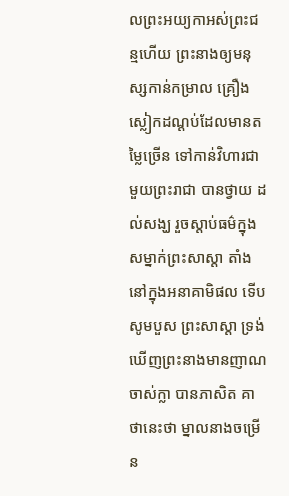លព្រះអយ្យកាអស់ព្រះជន្មហើយ ព្រះនាងឲ្យមនុស្សកាន់កម្រាល គ្រឿង ស្លៀកដណ្តប់ដែលមានតម្លៃច្រើន ទៅកាន់វិហារជាមួយព្រះរាជា បានថ្វាយ ដល់សង្ឃ រួចស្តាប់ធម៌ក្នុងសម្នាក់ព្រះសាស្តា តាំងនៅក្នុងអនាគាមិផល ទើប សូមបួស ព្រះសាស្តា ទ្រង់ឃើញព្រះនាងមានញាណចាស់ក្លា បានភាសិត គាថានេះថា ម្នាលនាងចម្រើន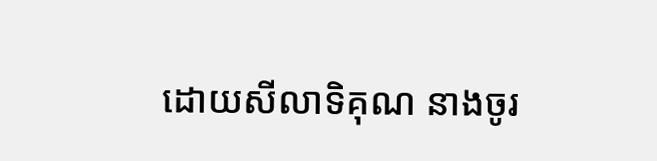ដោយសីលាទិគុណ នាងចូរ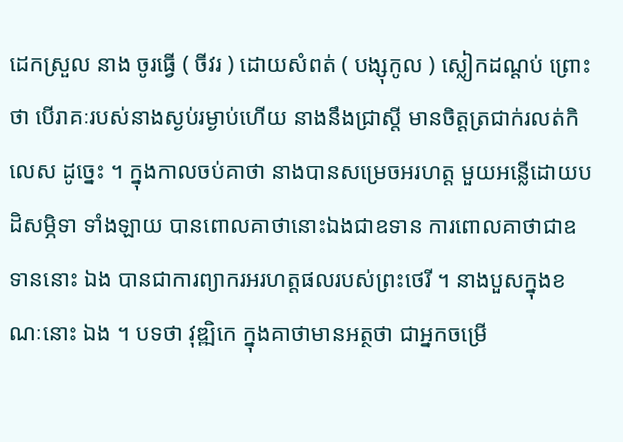ដេកស្រួល នាង ចូរធ្វើ ( ចីវរ ) ដោយសំពត់ ( បង្សុកូល ) ស្លៀកដណ្តប់ ព្រោះថា បើរាគៈរបស់នាងស្ងប់រម្ងាប់ហើយ នាងនឹងជ្រាស្តី មានចិត្តត្រជាក់រលត់កិលេស ដូច្នេះ ។ ក្នុងកាលចប់គាថា នាងបានសម្រេចអរហត្ត មួយអន្លើដោយបដិសម្ភិទា ទាំងឡាយ បានពោលគាថានោះឯងជាឧទាន ការពោលគាថាជាឧទាននោះ ឯង បានជាការព្យាករអរហត្តផលរបស់ព្រះថេរី ។ នាងបួសក្នុងខណៈនោះ ឯង ។ បទថា វុឌ្ឍិកេ ក្នុងគាថាមានអត្ថថា ជាអ្នកចម្រើ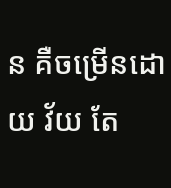ន គឺចម្រើនដោយ វ័យ តែ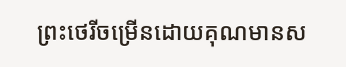ព្រះថេរីចម្រើនដោយគុណមានស